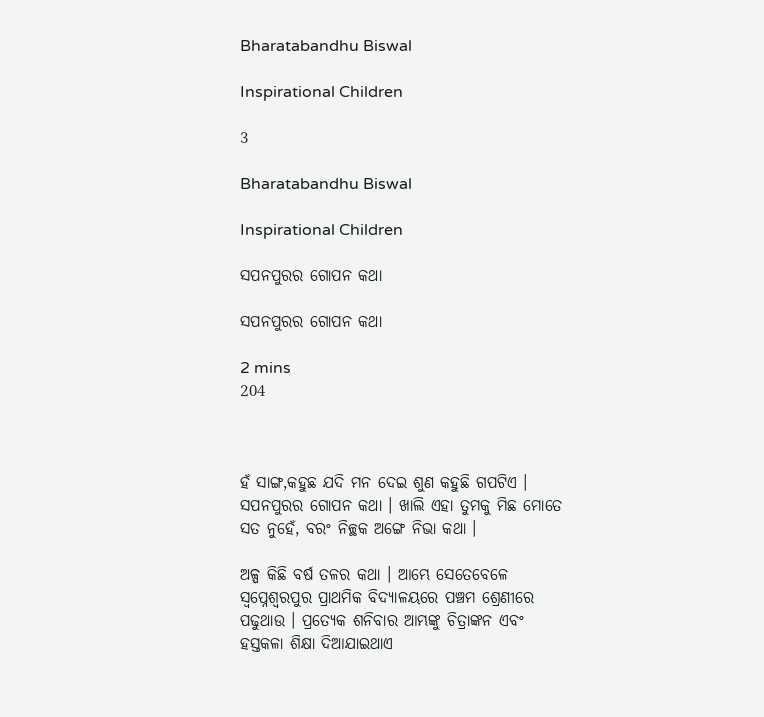Bharatabandhu Biswal

Inspirational Children

3

Bharatabandhu Biswal

Inspirational Children

ସପନପୁରର ଗୋପନ କଥା

ସପନପୁରର ଗୋପନ କଥା

2 mins
204



ହଁ ସାଙ୍ଗ,କହୁଛ ଯଦି ମନ ଦେଇ ଶୁଣ କହୁଛି ଗପଟିଏ । ସପନପୁରର ଗୋପନ କଥା । ଖାଲି ଏହା ତୁମକୁ ମିଛ ମୋତେ ସତ ନୁହେଁ, ବରଂ ନିଚ୍ଛକ ଅଙ୍ଗେ ନିଭା କଥା ।

ଅଳ୍ପ କିଛି ବର୍ଷ ତଳର କଥା । ଆମ୍ଭେ ସେତେବେଳେ ସ୍ୱପ୍ନେଶ୍ୱରପୁର ପ୍ରାଥମିକ ବିଦ୍ୟାଳୟରେ ପଞ୍ଚମ ଶ୍ରେଣୀରେ ପଢୁଥାଉ । ପ୍ରତ୍ୟେକ ଶନିବାର ଆମ୍ଭଙ୍କୁ ଚିତ୍ରାଙ୍କନ ଏବଂ ହସ୍ତକଳା ଶିକ୍ଷା ଦିଆଯାଇଥାଏ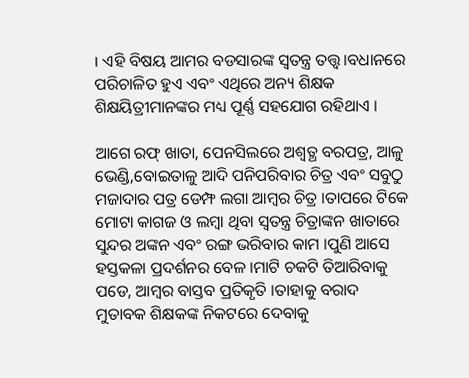। ଏହି ବିଷୟ ଆମର ବଡସାରଙ୍କ ସ୍ୱତନ୍ତ୍ର ତତ୍ତ୍ୱ।ବଧାନରେ ପରିଚାଳିତ ହୁଏ ଏବଂ ଏଥିରେ ଅନ୍ୟ ଶିକ୍ଷକ ଶିକ୍ଷୟିତ୍ରୀମାନଙ୍କର ମଧ୍ୟ ପୂର୍ଣ୍ଣ ସହଯୋଗ ରହିଥାଏ ।

ଆଗେ ରଫ୍ ଖାତା, ପେନସିଲରେ ଅଶ୍ୱତ୍ଥ ବରପତ୍ର, ଆଳୁ ଭେଣ୍ଡି,ବୋଇତାଳୁ ଆଦି ପନିପରିବାର ଚିତ୍ର ଏବଂ ସବୁଠୁ ମଜାଦାର ପତ୍ର ଡେମ୍ଫ ଲଗା ଆମ୍ବର ଚିତ୍ର ।ତାପରେ ଟିକେ ମୋଟା କାଗଜ ଓ ଲମ୍ବା ଥିବା ସ୍ୱତନ୍ତ୍ର ଚିତ୍ରାଙ୍କନ ଖାତାରେ ସୁନ୍ଦର ଅଙ୍କନ ଏବଂ ରଙ୍ଗ ଭରିବାର କାମ ।ପୁଣି ଆସେ ହସ୍ତକଳା ପ୍ରଦର୍ଶନର ବେଳ ।ମାଟି ଚକଟି ତିଆରିବାକୁ ପଡେ, ଆମ୍ବର ବାସ୍ତବ ପ୍ରତିକୃତି ।ତାହାକୁ ବରାଦ ମୁତାବକ ଶିକ୍ଷକଙ୍କ ନିକଟରେ ଦେବାକୁ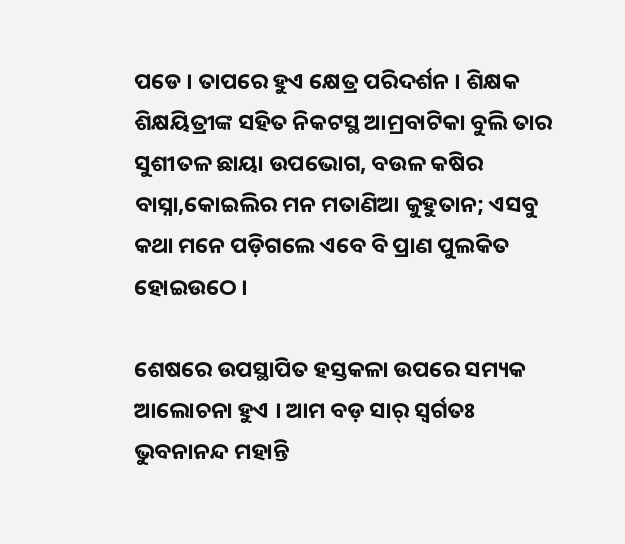ପଡେ । ତାପରେ ହୁଏ କ୍ଷେତ୍ର ପରିଦର୍ଶନ । ଶିକ୍ଷକ ଶିକ୍ଷୟିତ୍ରୀଙ୍କ ସହିତ ନିକଟସ୍ଥ ଆମ୍ରବାଟିକା ବୁଲି ତାର ସୁଶୀତଳ ଛାୟା ଉପଭୋଗ, ବଉଳ କଷିର ବାସ୍ନା,କୋଇଲିର ମନ ମତାଣିଆ କୁହୁତାନ; ଏସବୁ କଥା ମନେ ପଡ଼ିଗଲେ ଏବେ ବି ପ୍ରାଣ ପୁଲକିତ ହୋଇଉଠେ ।

ଶେଷରେ ଉପସ୍ଥାପିତ ହସ୍ତକଳା ଉପରେ ସମ୍ୟକ ଆଲୋଚନା ହୁଏ । ଆମ ବଡ଼ ସାର୍ ସ୍ୱର୍ଗତଃ ଭୁବନାନନ୍ଦ ମହାନ୍ତି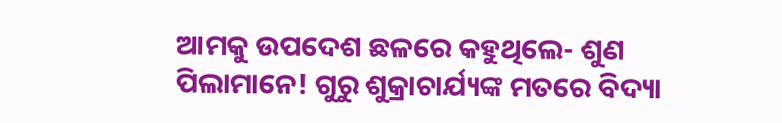ଆମକୁ ଉପଦେଶ ଛଳରେ କହୁଥିଲେ- ଶୁଣ ପିଲାମାନେ! ଗୁରୁ ଶୁକ୍ରାଚାର୍ଯ୍ୟଙ୍କ ମତରେ ବିଦ୍ୟା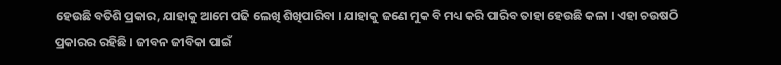ହେଉଛି ବତିଶି ପ୍ରକାର, ଯାହାକୁ ଆମେ ପଢି ଲେଖି ଶିଖିପାରିବା । ଯାହାକୁ ଜଣେ ମୁକ ବି ମଧ୍ୟ କରି ପାରିବ ତାହା ହେଉଛି କଳା । ଏହା ଚଉଷଠି ପ୍ରକାରର ରହିଛି । ଜୀବନ ଜୀବିକା ପାଇଁ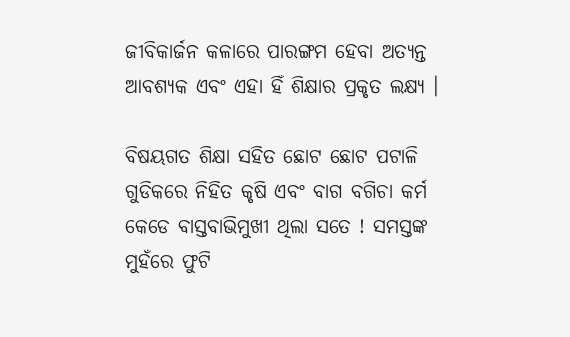ଜୀବିକାର୍ଜନ କଳାରେ ପାରଙ୍ଗମ ହେବା ଅତ୍ୟନ୍ତ ଆବଶ୍ୟକ ଏବଂ ଏହା ହିଁ ଶିକ୍ଷାର ପ୍ରକୃତ ଲକ୍ଷ୍ୟ ।

ବିଷୟଗତ ଶିକ୍ଷା ସହିତ ଛୋଟ ଛୋଟ ପଟାଳି ଗୁଡିକରେ ନିହିତ କୃଷି ଏବଂ ବାଗ ବଗିଚା କର୍ମ କେଡେ ବାସ୍ତବାଭିମୁଖୀ ଥିଲା ସତେ ! ସମସ୍ତଙ୍କ ମୁହଁରେ ଫୁଟି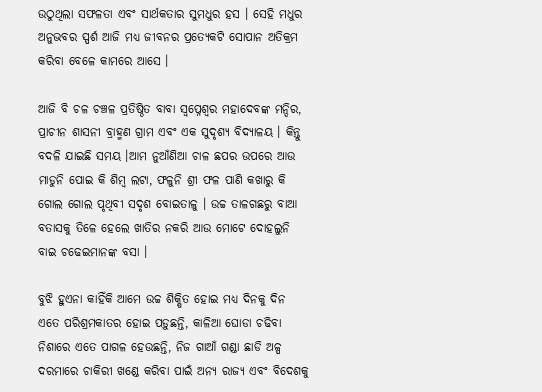ଉଠୁଥିଲା ସଫଳତା ଏବଂ ସାର୍ଥକତାର ସୁମଧୁର ହସ । ସେହି ମଧୁର ଅନୁଭବର ସ୍ପର୍ଶ ଆଜି ମଧ୍ୟ ଜୀବନର ପ୍ରତ୍ୟେକଟି ସୋପାନ ଅତିକ୍ରମ କରିବା ବେଳେ କାମରେ ଆସେ ।

ଆଜି ବି ଚଳ ଚଞ୍ଚଳ ପ୍ରତିଷ୍ଠିତ ବାବା ସ୍ୱପ୍ନେଶ୍ୱର ମହାଦେବଙ୍କ ମନ୍ଦିର, ପ୍ରାଚୀନ ଶାସନୀ ବ୍ରାହ୍ମଣ ଗ୍ରାମ ଏବଂ ଏକ ସୁଦୃଶ୍ୟ ବିଦ୍ୟାଳୟ । କିନ୍ତୁ ବଦଳି ଯାଇଛି ସମୟ ।ଆମ ନୁଆଁଣିଆ ଚାଳ ଛପର ଉପରେ ଆଉ ମାଡୁନି ପୋଇ କି ଶିମ୍ବ ଲଟା, ଫଳୁନି ଶ୍ରୀ ଫଳ ପାଣି କଖାରୁ କି ଗୋଲ ଗୋଲ ପୃଥିବୀ ସଦୃଶ ବୋଇତାଳୁ । ଉଚ୍ଚ ତାଳଗଛରୁ ବାଆ ବତାସକୁ ତିଳେ ହେଲେ ଖାତିର ନକରି ଆଉ ମୋଟେ ଦୋହଲୁନି ବାଇ ଚଢେଇମାନଙ୍କ ବସା ।

ବୁଝି ହୁଏନା କାହିଁକି ଆମେ ଉଚ୍ଚ ଶିକ୍ଷିତ ହୋଇ ମଧ୍ୟ ଦିନକୁ ଦିନ ଏତେ ପରିଶ୍ରମକାତର ହୋଇ ପଡ଼ୁଛନ୍ତି, କାଳିଆ ଘୋଡା ଚଢିବା ନିଶାରେ ଏତେ ପାଗଳ ହେଉଛନ୍ତି, ନିଜ ଗାଆଁ ଗଣ୍ଡା ଛାଡି ଅଳ୍ପ ଦରମାରେ ଚାକିରୀ ଖଣ୍ଡେ କରିବା ପାଇଁ ଅନ୍ୟ ରାଜ୍ୟ ଏବଂ ବିଦେଶକୁ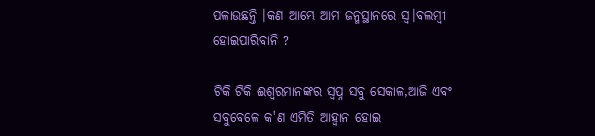ପଳାଉଛନ୍ତି ।କଣ ଆମ୍ଭେ ଆମ ଜନ୍ମସ୍ଥାନରେ ସ୍ୱ।ବଲମ୍ବୀ ହୋଇପାରିବାନି ?

ଟିକି ଟିକି ଈଶ୍ୱରମାନଙ୍କର ସ୍ୱପ୍ନ ସବୁ ସେକାଳ,ଆଜି ଏବଂ ସବୁବେଳେ କ'ଣ ଏମିତି ଆହ୍ୱାନ ହୋଇ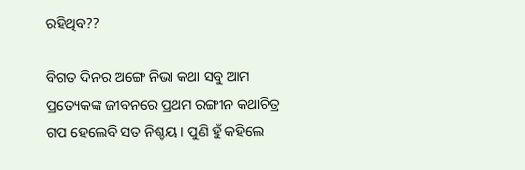ରହିଥିବ??

ବିଗତ ଦିନର ଅଙ୍ଗେ ନିଭା କଥା ସବୁ ଆମ ପ୍ରତ୍ୟେକଙ୍କ ଜୀବନରେ ପ୍ରଥମ ରଙ୍ଗୀନ କଥାଚିତ୍ର ଗପ ହେଲେବି ସତ ନିଶ୍ଚୟ । ପୁଣି ହୁଁ କହିଲେ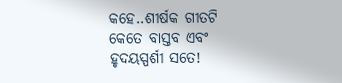କହେ..ଶୀର୍ଷକ ଗୀତଟି କେତେ ବାସ୍ତବ ଏବଂ ହୃଦୟସ୍ପର୍ଶୀ ସତେ!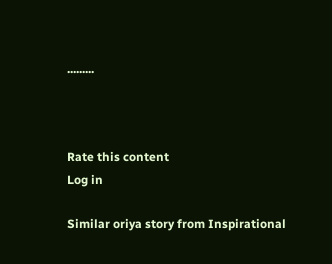.........



Rate this content
Log in

Similar oriya story from Inspirational